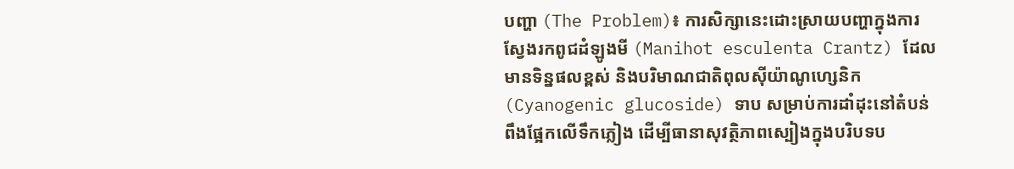បញ្ហា (The Problem)៖ ការសិក្សានេះដោះស្រាយបញ្ហាក្នុងការស្វែងរកពូជដំឡូងមី (Manihot esculenta Crantz) ដែលមានទិន្នផលខ្ពស់ និងបរិមាណជាតិពុលស៊ីយ៉ាណូហ្សេនិក (Cyanogenic glucoside) ទាប សម្រាប់ការដាំដុះនៅតំបន់ពឹងផ្អែកលើទឹកភ្លៀង ដើម្បីធានាសុវត្ថិភាពស្បៀងក្នុងបរិបទប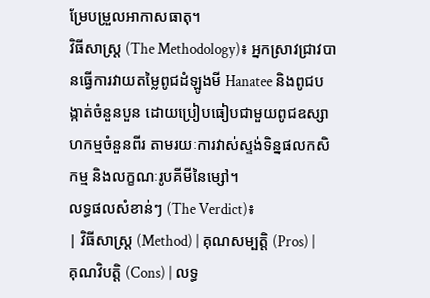ម្រែបម្រួលអាកាសធាតុ។
វិធីសាស្ត្រ (The Methodology)៖ អ្នកស្រាវជ្រាវបានធ្វើការវាយតម្លៃពូជដំឡូងមី Hanatee និងពូជបង្កាត់ចំនួនបួន ដោយប្រៀបធៀបជាមួយពូជឧស្សាហកម្មចំនួនពីរ តាមរយៈការវាស់ស្ទង់ទិន្នផលកសិកម្ម និងលក្ខណៈរូបគីមីនៃម្សៅ។
លទ្ធផលសំខាន់ៗ (The Verdict)៖
| វិធីសាស្ត្រ (Method) | គុណសម្បត្តិ (Pros) | គុណវិបត្តិ (Cons) | លទ្ធ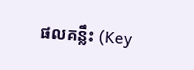ផលគន្លឹះ (Key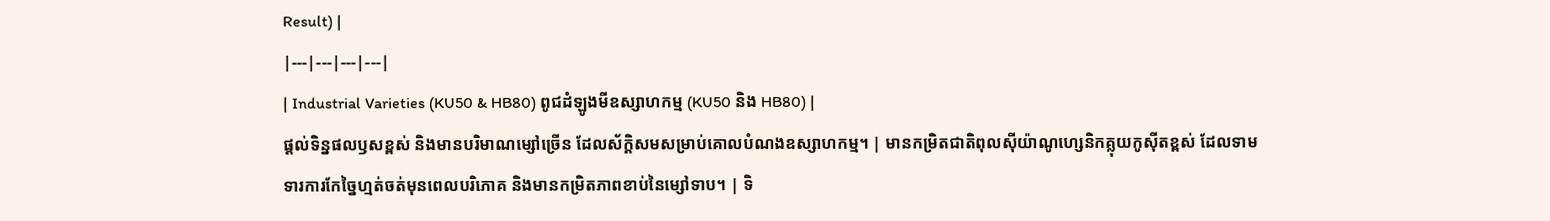Result) |
|---|---|---|---|
| Industrial Varieties (KU50 & HB80) ពូជដំឡូងមីឧស្សាហកម្ម (KU50 និង HB80) |
ផ្តល់ទិន្នផលឫសខ្ពស់ និងមានបរិមាណម្សៅច្រើន ដែលស័ក្តិសមសម្រាប់គោលបំណងឧស្សាហកម្ម។ | មានកម្រិតជាតិពុលស៊ីយ៉ាណូហ្សេនិកគ្លុយកូស៊ីតខ្ពស់ ដែលទាមទារការកែច្នៃហ្មត់ចត់មុនពេលបរិភោគ និងមានកម្រិតភាពខាប់នៃម្សៅទាប។ | ទិ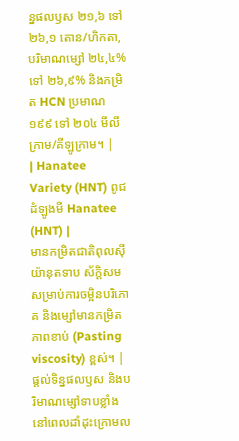ន្នផលឫស ២១,៦ ទៅ ២៦,១ តោន/ហិកតា, បរិមាណម្សៅ ២៤,៤% ទៅ ២៦,៩% និងកម្រិត HCN ប្រមាណ ១៩៩ ទៅ ២០៤ មីលីក្រាម/គីឡូក្រាម។ |
| Hanatee Variety (HNT) ពូជដំឡូងមី Hanatee (HNT) |
មានកម្រិតជាតិពុលស៊ីយ៉ានុតទាប ស័ក្តិសមសម្រាប់ការចម្អិនបរិភោគ និងម្សៅមានកម្រិតភាពខាប់ (Pasting viscosity) ខ្ពស់។ | ផ្តល់ទិន្នផលឫស និងបរិមាណម្សៅទាបខ្លាំងនៅពេលដាំដុះក្រោមល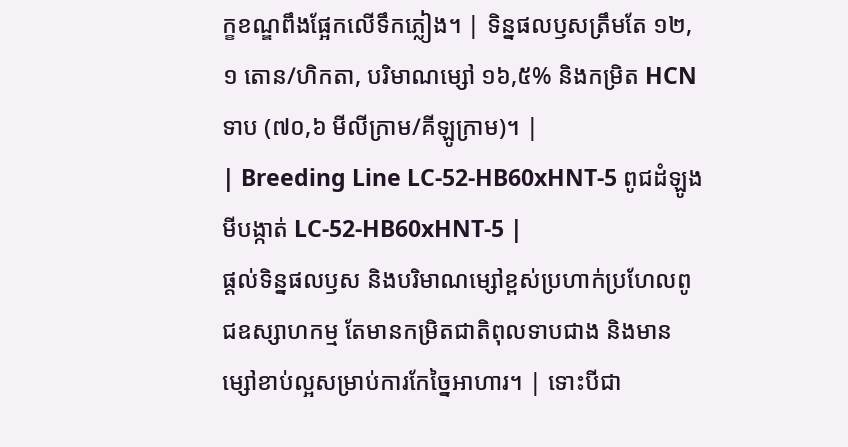ក្ខខណ្ឌពឹងផ្អែកលើទឹកភ្លៀង។ | ទិន្នផលឫសត្រឹមតែ ១២,១ តោន/ហិកតា, បរិមាណម្សៅ ១៦,៥% និងកម្រិត HCN ទាប (៧០,៦ មីលីក្រាម/គីឡូក្រាម)។ |
| Breeding Line LC-52-HB60xHNT-5 ពូជដំឡូងមីបង្កាត់ LC-52-HB60xHNT-5 |
ផ្តល់ទិន្នផលឫស និងបរិមាណម្សៅខ្ពស់ប្រហាក់ប្រហែលពូជឧស្សាហកម្ម តែមានកម្រិតជាតិពុលទាបជាង និងមានម្សៅខាប់ល្អសម្រាប់ការកែច្នៃអាហារ។ | ទោះបីជា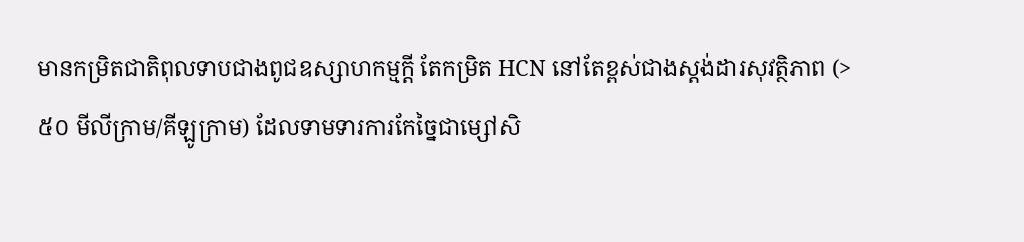មានកម្រិតជាតិពុលទាបជាងពូជឧស្សាហកម្មក្តី តែកម្រិត HCN នៅតែខ្ពស់ជាងស្តង់ដារសុវត្ថិភាព (>៥០ មីលីក្រាម/គីឡូក្រាម) ដែលទាមទារការកែច្នៃជាម្សៅសិ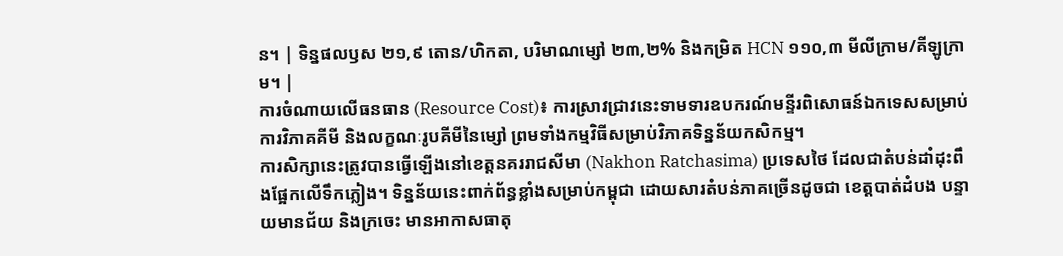ន។ | ទិន្នផលឫស ២១,៩ តោន/ហិកតា, បរិមាណម្សៅ ២៣,២% និងកម្រិត HCN ១១០,៣ មីលីក្រាម/គីឡូក្រាម។ |
ការចំណាយលើធនធាន (Resource Cost)៖ ការស្រាវជ្រាវនេះទាមទារឧបករណ៍មន្ទីរពិសោធន៍ឯកទេសសម្រាប់ការវិភាគគីមី និងលក្ខណៈរូបគីមីនៃម្សៅ ព្រមទាំងកម្មវិធីសម្រាប់វិភាគទិន្នន័យកសិកម្ម។
ការសិក្សានេះត្រូវបានធ្វើឡើងនៅខេត្តនគររាជសីមា (Nakhon Ratchasima) ប្រទេសថៃ ដែលជាតំបន់ដាំដុះពឹងផ្អែកលើទឹកភ្លៀង។ ទិន្នន័យនេះពាក់ព័ន្ធខ្លាំងសម្រាប់កម្ពុជា ដោយសារតំបន់ភាគច្រើនដូចជា ខេត្តបាត់ដំបង បន្ទាយមានជ័យ និងក្រចេះ មានអាកាសធាតុ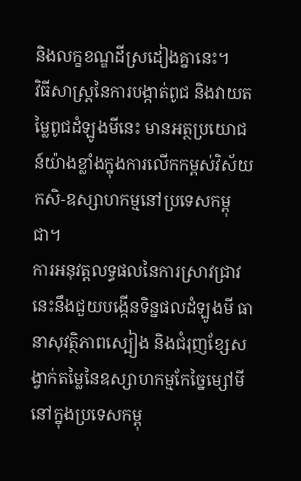និងលក្ខខណ្ឌដីស្រដៀងគ្នានេះ។
វិធីសាស្ត្រនៃការបង្កាត់ពូជ និងវាយតម្លៃពូជដំឡូងមីនេះ មានអត្ថប្រយោជន៍យ៉ាងខ្លាំងក្នុងការលើកកម្ពស់វិស័យកសិ-ឧស្សាហកម្មនៅប្រទេសកម្ពុជា។
ការអនុវត្តលទ្ធផលនៃការស្រាវជ្រាវនេះនឹងជួយបង្កើនទិន្នផលដំឡូងមី ធានាសុវត្ថិភាពស្បៀង និងជំរុញខ្សែសង្វាក់តម្លៃនៃឧស្សាហកម្មកែច្នៃម្សៅមីនៅក្នុងប្រទេសកម្ពុ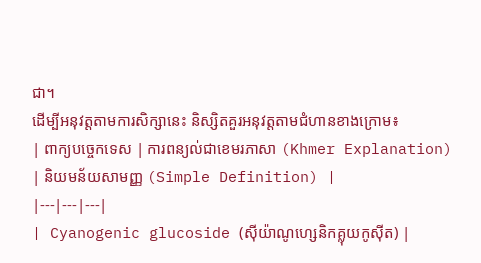ជា។
ដើម្បីអនុវត្តតាមការសិក្សានេះ និស្សិតគួរអនុវត្តតាមជំហានខាងក្រោម៖
| ពាក្យបច្ចេកទេស | ការពន្យល់ជាខេមរភាសា (Khmer Explanation) | និយមន័យសាមញ្ញ (Simple Definition) |
|---|---|---|
| Cyanogenic glucoside (ស៊ីយ៉ាណូហ្សេនិកគ្លុយកូស៊ីត) |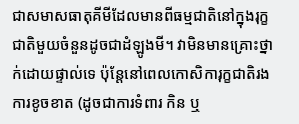ជាសមាសធាតុគីមីដែលមានពីធម្មជាតិនៅក្នុងរុក្ខជាតិមួយចំនួនដូចជាដំឡូងមី។ វាមិនមានគ្រោះថ្នាក់ដោយផ្ទាល់ទេ ប៉ុន្តែនៅពេលកោសិការុក្ខជាតិរងការខូចខាត (ដូចជាការទំពារ កិន ឬ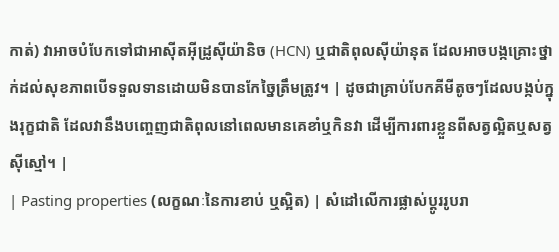កាត់) វាអាចបំបែកទៅជាអាស៊ីតអ៊ីដ្រូស៊ីយ៉ានិច (HCN) ឬជាតិពុលស៊ីយ៉ានុត ដែលអាចបង្កគ្រោះថ្នាក់ដល់សុខភាពបើទទួលទានដោយមិនបានកែច្នៃត្រឹមត្រូវ។ | ដូចជាគ្រាប់បែកគីមីតូចៗដែលបង្កប់ក្នុងរុក្ខជាតិ ដែលវានឹងបញ្ចេញជាតិពុលនៅពេលមានគេខាំឬកិនវា ដើម្បីការពារខ្លួនពីសត្វល្អិតឬសត្វស៊ីស្មៅ។ |
| Pasting properties (លក្ខណៈនៃការខាប់ ឬស្អិត) | សំដៅលើការផ្លាស់ប្តូររូបរា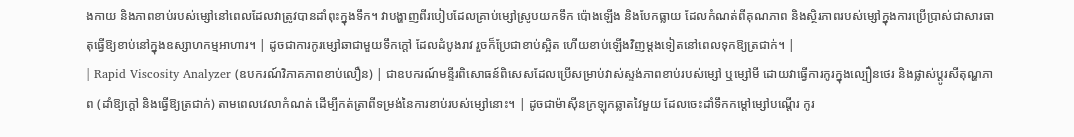ងកាយ និងភាពខាប់របស់ម្សៅនៅពេលដែលវាត្រូវបានដាំពុះក្នុងទឹក។ វាបង្ហាញពីរបៀបដែលគ្រាប់ម្សៅស្រូបយកទឹក ប៉ោងឡើង និងបែកធ្លាយ ដែលកំណត់ពីគុណភាព និងស្ថិរភាពរបស់ម្សៅក្នុងការប្រើប្រាស់ជាសារធាតុធ្វើឱ្យខាប់នៅក្នុងឧស្សាហកម្មអាហារ។ | ដូចជាការកូរម្សៅឆាជាមួយទឹកក្តៅ ដែលដំបូងរាវ រួចក៏ប្រែជាខាប់ស្អិត ហើយខាប់ឡើងវិញម្តងទៀតនៅពេលទុកឱ្យត្រជាក់។ |
| Rapid Viscosity Analyzer (ឧបករណ៍វិភាគភាពខាប់លឿន) | ជាឧបករណ៍មន្ទីរពិសោធន៍ពិសេសដែលប្រើសម្រាប់វាស់ស្ទង់ភាពខាប់របស់ម្សៅ ឬម្សៅមី ដោយវាធ្វើការកូរក្នុងល្បឿនថេរ និងផ្លាស់ប្តូរសីតុណ្ហភាព (ដាំឱ្យក្តៅ និងធ្វើឱ្យត្រជាក់) តាមពេលវេលាកំណត់ ដើម្បីកត់ត្រាពីទម្រង់នៃការខាប់របស់ម្សៅនោះ។ | ដូចជាម៉ាស៊ីនក្រឡុកឆ្លាតវៃមួយ ដែលចេះដាំទឹកកម្តៅម្សៅបណ្តើរ កូរ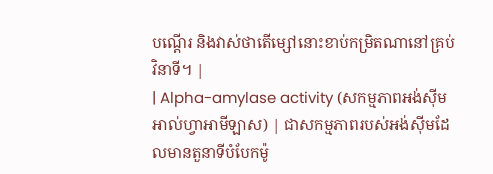បណ្តើរ និងវាស់ថាតើម្សៅនោះខាប់កម្រិតណានៅគ្រប់វិនាទី។ |
| Alpha-amylase activity (សកម្មភាពអង់ស៊ីមអាល់ហ្វាអាមីឡាស) | ជាសកម្មភាពរបស់អង់ស៊ីមដែលមានតួនាទីបំបែកម៉ូ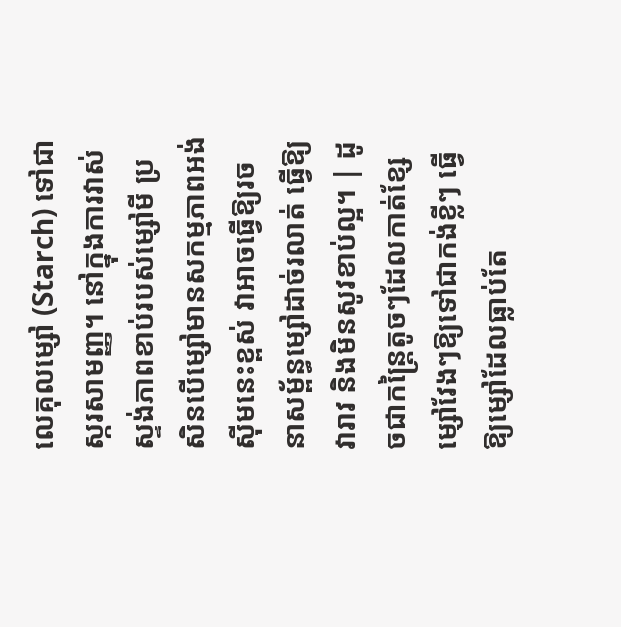លេគុលម្សៅ (Starch) ទៅជាស្ករសាមញ្ញ។ នៅក្នុងការវាស់ស្ទង់ភាពខាប់របស់ម្សៅមី ប្រសិនបើម្សៅមានសកម្មភាពអង់ស៊ីមនេះខ្ពស់ វាអាចធ្វើឱ្យរចនាសម្ព័ន្ធម្សៅដាច់រលាត់ ធ្វើឱ្យវារាវ និងមិនសូវខាប់ល្អ។ | ដូចជាកន្ត្រៃតូចៗដែលកាត់ខ្សែម្សៅវែងៗឱ្យទៅជាកង់ខ្លីៗ ធ្វើឱ្យម្សៅដែលធ្លាប់តែ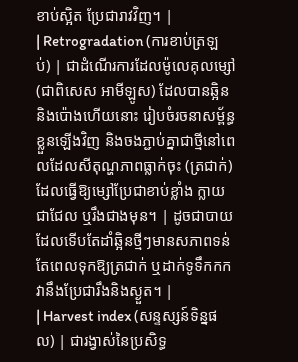ខាប់ស្អិត ប្រែជារាវវិញ។ |
| Retrogradation (ការខាប់ត្រឡប់) | ជាដំណើរការដែលម៉ូលេគុលម្សៅ (ជាពិសេស អាមីឡូស) ដែលបានឆ្អិននិងប៉ោងហើយនោះ រៀបចំរចនាសម្ព័ន្ធខ្លួនឡើងវិញ និងចងភ្ជាប់គ្នាជាថ្មីនៅពេលដែលសីតុណ្ហភាពធ្លាក់ចុះ (ត្រជាក់) ដែលធ្វើឱ្យម្សៅប្រែជាខាប់ខ្លាំង ក្លាយជាជែល ឬរឹងជាងមុន។ | ដូចជាបាយដែលទើបតែដាំឆ្អិនថ្មីៗមានសភាពទន់ តែពេលទុកឱ្យត្រជាក់ ឬដាក់ទូទឹកកក វានឹងប្រែជារឹងនិងស្ងួត។ |
| Harvest index (សន្ទស្សន៍ទិន្នផល) | ជារង្វាស់នៃប្រសិទ្ធ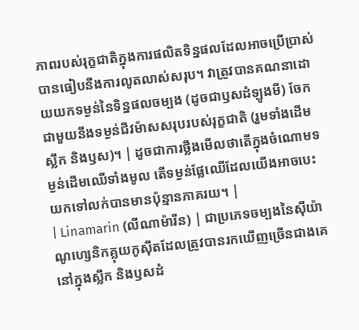ភាពរបស់រុក្ខជាតិក្នុងការផលិតទិន្នផលដែលអាចប្រើប្រាស់បានធៀបនឹងការលូតលាស់សរុប។ វាត្រូវបានគណនាដោយយកទម្ងន់នៃទិន្នផលចម្បង (ដូចជាឫសដំឡូងមី) ចែកជាមួយនឹងទម្ងន់ជីវម៉ាសសរុបរបស់រុក្ខជាតិ (រួមទាំងដើម ស្លឹក និងឫស)។ | ដូចជាការថ្លឹងមើលថាតើក្នុងចំណោមទម្ងន់ដើមឈើទាំងមូល តើទម្ងន់ផ្លែឈើដែលយើងអាចបេះយកទៅលក់បានមានប៉ុន្មានភាគរយ។ |
| Linamarin (លីណាម៉ារីន) | ជាប្រភេទចម្បងនៃស៊ីយ៉ាណូហ្សេនិកគ្លុយកូស៊ីតដែលត្រូវបានរកឃើញច្រើនជាងគេនៅក្នុងស្លឹក និងឫសដំ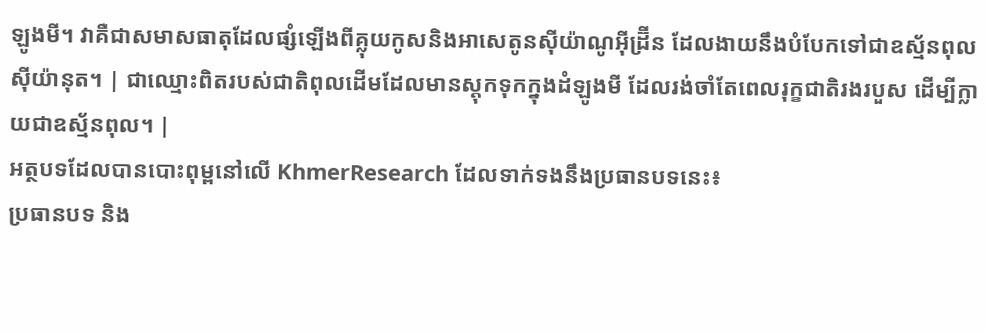ឡូងមី។ វាគឺជាសមាសធាតុដែលផ្សំឡើងពីគ្លុយកូសនិងអាសេតូនស៊ីយ៉ាណូអ៊ីដ្រ៊ីន ដែលងាយនឹងបំបែកទៅជាឧស្ម័នពុលស៊ីយ៉ានុត។ | ជាឈ្មោះពិតរបស់ជាតិពុលដើមដែលមានស្តុកទុកក្នុងដំឡូងមី ដែលរង់ចាំតែពេលរុក្ខជាតិរងរបួស ដើម្បីក្លាយជាឧស្ម័នពុល។ |
អត្ថបទដែលបានបោះពុម្ពនៅលើ KhmerResearch ដែលទាក់ទងនឹងប្រធានបទនេះ៖
ប្រធានបទ និង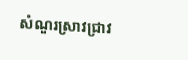សំណួរស្រាវជ្រាវ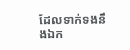ដែលទាក់ទងនឹងឯក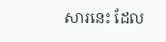សារនេះ ដែល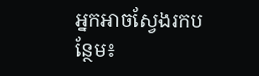អ្នកអាចស្វែងរកបន្ថែម៖